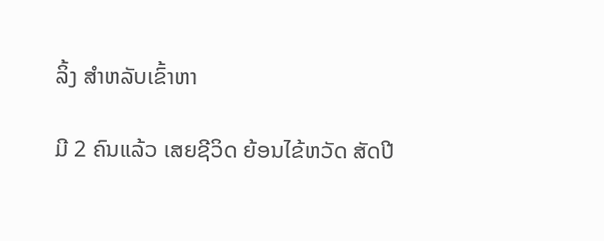ລິ້ງ ສຳຫລັບເຂົ້າຫາ

ມີ 2 ຄົນແລ້ວ ເສຍຊີວິດ ຍ້ອນໄຂ້ຫວັດ ສັດປີ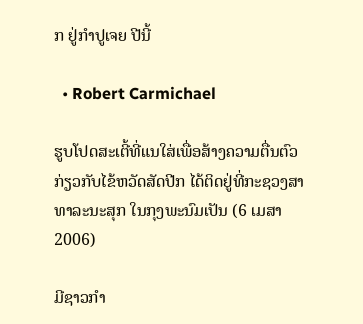ກ ຢູ່ກຳປູເຈຍ ປີນີ້

  • Robert Carmichael

ຮູບໂປດສະເຕີ້ທີ່ແນໃສ່ເພື່ອສ້າງຄວາມຕື່ນຕົວກ່ຽວກັບໄຂ້ຫວັດສັດປີກ ໄດ້ຕິດຢູ່ທີ່ກະຊວງສາທາລະນະສຸກ ໃນກຸງພະນົມເປັນ (6 ເມສາ 2006)

ມີຊາວກຳ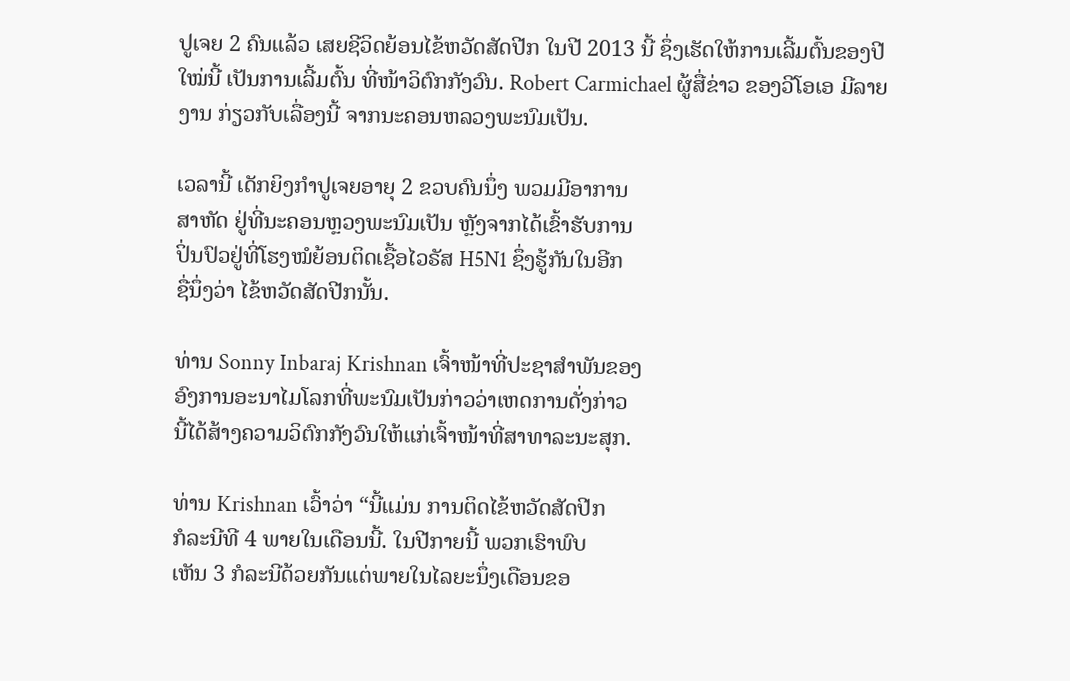ປູເຈຍ 2 ຄົນແລ້ວ ເສຍຊີວິດຍ້ອນໄຂ້ຫວັດສັດປີກ ໃນປີ 2013 ນີ້ ຊຶ່ງເຮັດໃຫ້ການເລີ້ມຕົ້ນຂອງປີໃໝ່ນີ້ ເປັນການເລີ້ມຕົ້ນ ທີ່ໜ້າວິຕົກກັງວົນ. Robert Carmichael ຜູ້ສື່ຂ່າວ ຂອງວີໂອເອ ມີລາຍງານ ກ່ຽວກັບເລື່ອງນີ້ ຈາກນະຄອນຫລວງພະນົມເປັນ.

ເວລານີ້ ເດັກຍິງກຳປູເຈຍອາຍຸ 2 ຂວບຄົນນຶ່ງ ພວມມີອາການ
ສາຫັດ ຢູ່ທີ່ນະຄອນຫຼວງພະນົມເປັນ ຫຼັງຈາກໄດ້ເຂົ້າຮັບການ
ປິ່ນປົວຢູ່ທີ່ໂຮງໝໍຍ້ອນຕິດເຊື້ອໄວຣັສ H5N1 ຊຶ່ງຮູ້ກັນໃນອີກ
ຊື່ນຶ່ງວ່າ ໄຂ້ຫວັດສັດປີກນັ້ນ.

ທ່ານ Sonny Inbaraj Krishnan ເຈົ້າໜ້າທີ່ປະຊາສຳພັນຂອງ
ອົງການອະນາໄມໂລກທີ່ພະນົມເປັນກ່າວວ່າເຫດການດັ່ງກ່າວ
ນີ້ໄດ້ສ້າງຄວາມວິຕົກກັງວົນໃຫ້ແກ່ເຈົ້າໜ້າທີ່ສາທາລະນະສຸກ.

ທ່ານ Krishnan ເວົ້າວ່າ “ນີ້ແມ່ນ ການຕິດໄຂ້ຫວັດສັດປີກ
ກໍລະນີທີ 4 ພາຍໃນເດືອນນີ້. ໃນປີກາຍນີ້ ພວກເຮົາພົບ
ເຫັນ 3 ກໍລະນີດ້ວຍກັນແຕ່ພາຍໃນໄລຍະນຶ່ງເດືອນຂອ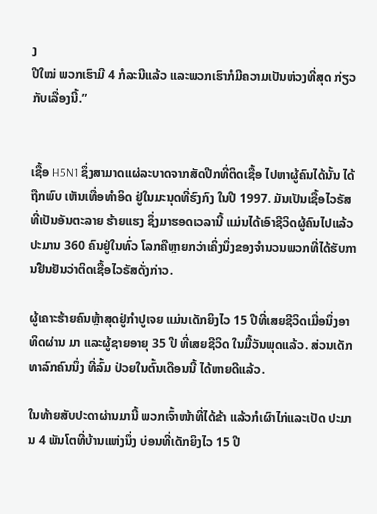ງ
ປີໃໝ່ ພວກເຮົາມີ 4 ກໍລະນີແລ້ວ ແລະພວກເຮົາກໍມີຄວາມເປັນຫ່ວງທີ່ສຸດ ກ່ຽວ ກັບເລື່ອງນີ້.”


ເຊື້ອ H5N1 ຊຶ່ງສາມາດແຜ່ລະບາດຈາກສັດປີກທີ່ຕິດເຊື້ອ ໄປຫາຜູ້ຄົນໄດ້ນັ້ນ ໄດ້ຖືກພົບ ເຫັນເທື່ອທຳອິດ ຢູ່ໃນມະນຸດທີ່ຮົງກົງ ໃນປີ 1997. ມັນເປັນເຊື້ອໄວຣັສທີ່ເປັນອັນຕະລາຍ ຮ້າຍແຮງ ຊຶ່ງມາຮອດເວລານີ້ ແມ່ນໄດ້ເອົາຊີວິດຜູ້ຄົນໄປແລ້ວປະມານ 360 ຄົນຢູ່ໃນທົ່ວ ໂລກຄືຫຼາຍກວ່າເຄິ່ງນຶ່ງຂອງຈໍານວນພວກທີ່ໄດ້ຮັບການຢືນຢັນວ່າຕິດເຊື້ອໄວຣັສດັ່ງກ່າວ.

ຜູ້ເຄາະຮ້າຍຄົນຫຼ້າສຸດຢູ່ກຳປູເຈຍ ແມ່ນເດັກຍິງໄວ 15 ປີທີ່ເສຍຊີວິດເມື່ອນຶ່ງອາທິດຜ່ານ ມາ ແລະຜູ້ຊາຍອາຍຸ 35 ປີ ທີ່ເສຍຊີວິດ ໃນມື້ວັນພຸດແລ້ວ. ສ່ວນເດັກທາລົກຄົນນຶ່ງ ທີ່ລົ້ມ ປ່ວຍໃນຕົ້ນເດືອນນີ້ ໄດ້ຫາຍດີແລ້ວ.

ໃນທ້າຍສັບປະດາຜ່ານມານີ້ ພວກເຈົ້າໜ້າທີ່ໄດ້ຂ້າ ແລ້ວກໍເຜົາໄກ່ແລະເປັດ ປະມານ 4 ພັນໂຕທີ່ບ້ານແຫ່ງນຶ່ງ ບ່ອນທີ່ເດັກຍິງໄວ 15 ປີ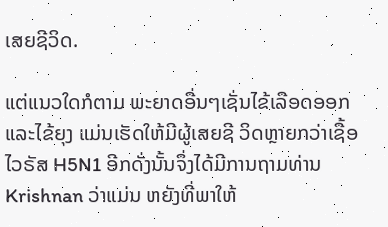ເສຍຊີວິດ.

ແຕ່ແນວໃດກໍຕາມ ພະຍາດອື່ນໆເຊັ່ນໄຂ້ເລືອດອອກແລະໄຂ້ຍຸງ ແມ່ນເຮັດໃຫ້ມີຜູ້ເສຍຊີ ວິດຫຼາຍກວ່າເຊື້ອໄວຣັສ H5N1 ອີກດັ່ງນັ້ນຈຶ່ງໄດ້ມີການຖາມທ່ານ Krishnan ວ່າແມ່ນ ຫຍັງທີ່ພາໃຫ້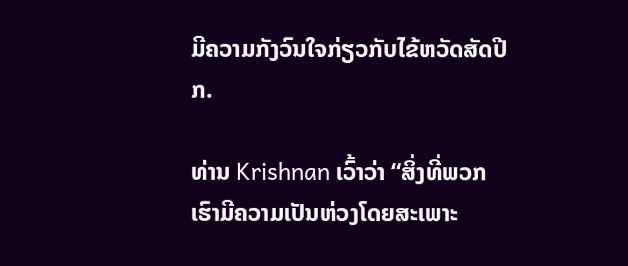ມີຄວາມກັງວົນໃຈກ່ຽວກັບໄຂ້ຫວັດສັດປີກ.

ທ່ານ Krishnan ເວົ້າວ່າ “ສິ່ງທີ່ພວກເຮົາມີຄວາມເປັນຫ່ວງໂດຍສະເພາະ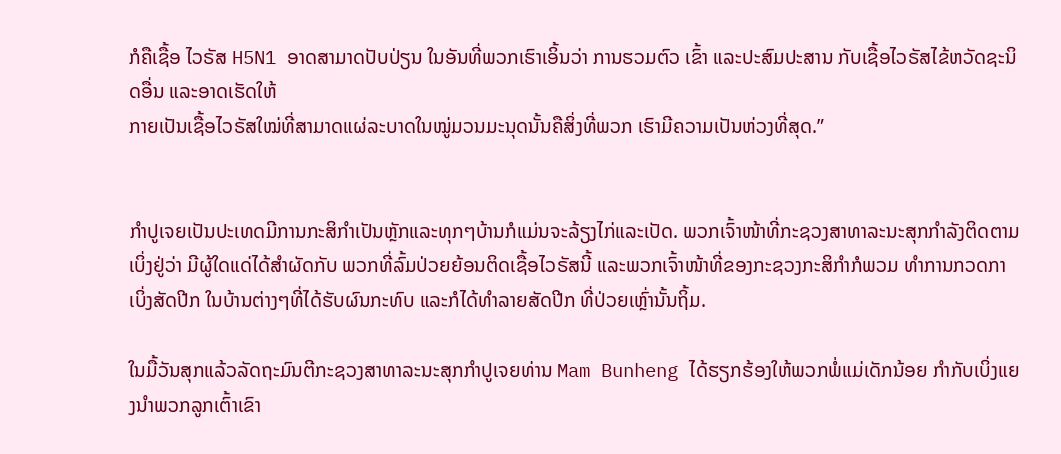ກໍຄືເຊື້ອ ໄວຣັສ H5N1 ອາດສາມາດປັບປ່ຽນ ໃນອັນທີ່ພວກເຮົາເອິ້ນວ່າ ການຮວມຕົວ ເຂົ້າ ແລະປະສົມປະສານ ກັບເຊື້ອໄວຣັສໄຂ້ຫວັດຊະນິດອື່ນ ແລະອາດເຮັດໃຫ້
ກາຍເປັນເຊື້ອໄວຣັສໃໝ່ທີ່ສາມາດແຜ່ລະບາດໃນໝູ່ມວນມະນຸດນັ້ນຄືສິ່ງທີ່ພວກ ເຮົາມີຄວາມເປັນຫ່ວງທີ່ສຸດ.”


ກຳປູເຈຍເປັນປະເທດມີການກະສິກຳເປັນຫຼັກແລະທຸກໆບ້ານກໍແມ່ນຈະລ້ຽງໄກ່ແລະເປັດ. ພວກເຈົ້າໜ້າທີ່ກະຊວງສາທາລະນະສຸກກຳລັງຕິດຕາມເບິ່ງຢູ່ວ່າ ມີຜູ້ໃດແດ່ໄດ້ສຳຜັດກັບ ພວກທີ່ລົ້ມປ່ວຍຍ້ອນຕິດເຊື້ອໄວຣັສນີ້ ແລະພວກເຈົ້າໜ້າທີ່ຂອງກະຊວງກະສິກຳກໍພວມ ທຳການກວດກາເບິ່ງສັດປີກ ໃນບ້ານຕ່າງໆທີ່ໄດ້ຮັບຜົນກະທົບ ແລະກໍໄດ້ທຳລາຍສັດປີກ ທີ່ປ່ວຍເຫຼົ່ານັ້ນຖິ້ມ.

ໃນມື້ວັນສຸກແລ້ວລັດຖະມົນຕີກະຊວງສາທາລະນະສຸກກຳປູເຈຍທ່ານ Mam Bunheng ໄດ້ຮຽກຮ້ອງໃຫ້ພວກພໍ່ແມ່ເດັກນ້ອຍ ກຳກັບເບິ່ງແຍງນຳພວກລູກເຕົ້າເຂົາ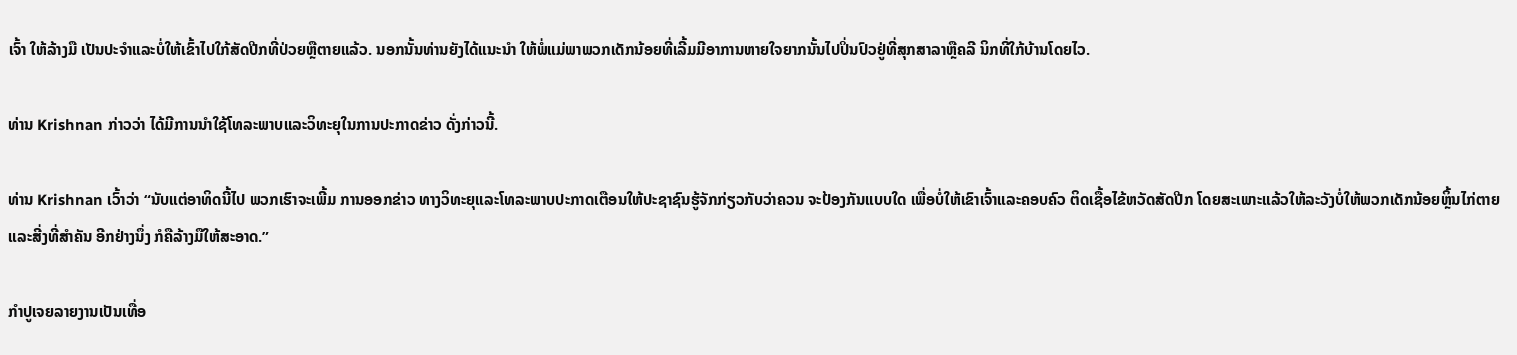ເຈົ້າ ໃຫ້ລ້າງມື ເປັນປະຈຳແລະບໍ່ໃຫ້ເຂົ້າໄປໃກ້ສັດປີກທີ່ປ່ວຍຫຼືຕາຍແລ້ວ. ນອກນັ້ນທ່ານຍັງໄດ້ແນະນຳ ໃຫ້ພໍ່ແມ່ພາພວກເດັກນ້ອຍທີ່ເລີ້ມມີອາການຫາຍໃຈຍາກນັ້ນໄປປິ່ນປົວຢູ່ທີ່ສຸກສາລາຫຼືຄລີ ນິກທີ່ໃກ້ບ້ານໂດຍໄວ.

ທ່ານ Krishnan ກ່າວວ່າ ໄດ້ມີການນຳໃຊ້ໂທລະພາບແລະວິທະຍຸໃນການປະກາດຂ່າວ ດັ່ງກ່າວນີ້.

ທ່ານ Krishnan ເວົ້າວ່າ “ນັບແຕ່ອາທິດນີ້ໄປ ພວກເຮົາຈະເພີ້ມ ການອອກຂ່າວ ທາງວິທະຍຸແລະໂທລະພາບປະກາດເຕືອນໃຫ້ປະຊາຊົນຮູ້ຈັກກ່ຽວກັບວ່າຄວນ ຈະປ້ອງກັນແບບໃດ ເພື່ອບໍ່ໃຫ້ເຂົາເຈົ້າແລະຄອບຄົວ ຕິດເຊື້ອໄຂ້ຫວັດສັດປີກ ໂດຍສະເພາະແລ້ວໃຫ້ລະວັງບໍ່ໃຫ້ພວກເດັກນ້ອຍຫຼິ້ນໄກ່ຕາຍແລະສີ່ງທີ່ສຳຄັນ ອີກຢ່າງນຶ່ງ ກໍຄືລ້າງມືໃຫ້ສະອາດ.”

ກຳປູເຈຍລາຍງານເປັນເທື່ອ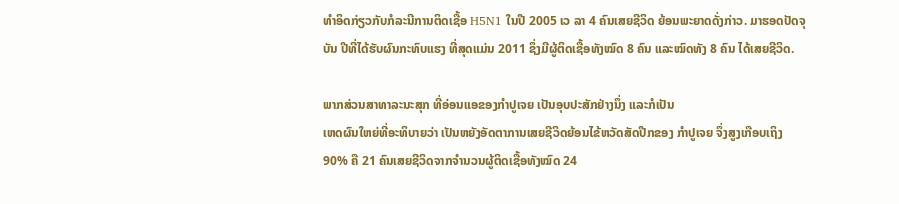ທຳອິດກ່ຽວກັບກໍລະນີການຕິດເຊື້ອ H5N1 ໃນປີ 2005 ເວ ລາ 4 ຄົນເສຍຊີວິດ ຍ້ອນພະຍາດດັ່ງກ່າວ. ມາຮອດປັດຈຸບັນ ປີທີ່ໄດ້ຮັບຜົນກະທົບແຮງ ທີ່ສຸດແມ່ນ 2011 ຊຶ່ງມີຜູ້ຕິດເຊື້ອທັງໝົດ 8 ຄົນ ແລະໝົດທັງ 8 ຄົນ ໄດ້ເສຍຊີວິດ.

ພາກສ່ວນສາທາລະນະສຸກ ທີ່ອ່ອນແອຂອງກຳປູເຈຍ ເປັນອຸບປະສັກຢ່າງນຶ່ງ ແລະກໍເປັນ
ເຫດຜົນໃຫຍ່ທີ່ອະທິບາຍວ່າ ເປັນຫຍັງອັດຕາການເສຍຊີວິດຍ້ອນໄຂ້ຫວັດສັດປີກຂອງ ກຳປູເຈຍ ຈຶ່ງສູງເກືອບເຖິງ 90% ຄື 21 ຄົນເສຍຊີວິດຈາກຈຳນວນຜູ້ຕິດເຊື້ອທັງໝົດ 24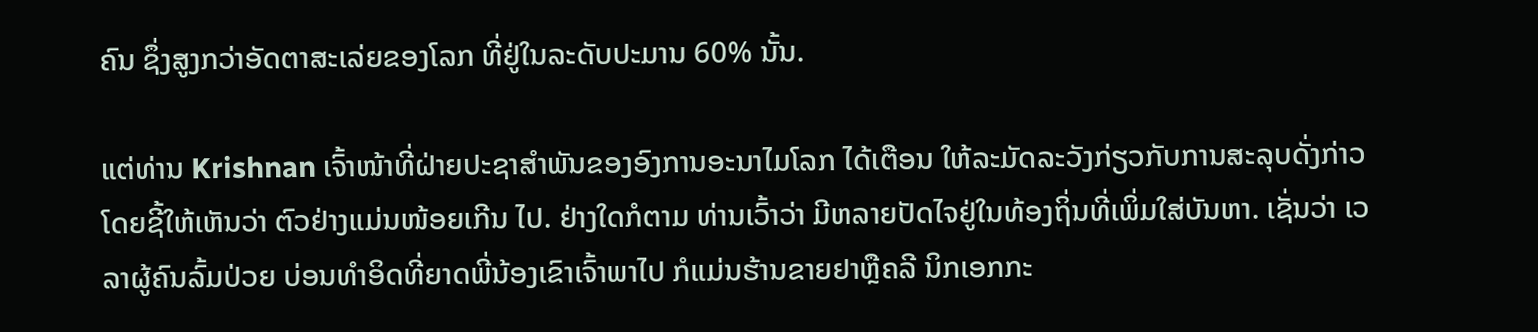ຄົນ ຊຶ່ງສູງກວ່າອັດຕາສະເລ່ຍຂອງໂລກ ທີ່ຢູ່ໃນລະດັບປະມານ 60% ນັ້ນ.

ແຕ່ທ່ານ Krishnan ເຈົ້າໜ້າທີ່ຝ່າຍປະຊາສຳພັນຂອງອົງການອະນາໄມໂລກ ໄດ້ເຕືອນ ໃຫ້ລະມັດລະວັງກ່ຽວກັບການສະລຸບດັ່ງກ່າວ ໂດຍຊີ້ໃຫ້ເຫັນວ່າ ຕົວຢ່າງແມ່ນໜ້ອຍເກີນ ໄປ. ຢ່າງໃດກໍຕາມ ທ່ານເວົ້າວ່າ ມີຫລາຍປັດໄຈຢູ່ໃນທ້ອງຖິ່ນທີ່ເພິ່ມໃສ່ບັນຫາ. ເຊັ່ນວ່າ ເວລາຜູ້ຄົນລົ້ມປ່ວຍ ບ່ອນທຳອິດທີ່ຍາດພີ່ນ້ອງເຂົາເຈົ້າພາໄປ ກໍແມ່ນຮ້ານຂາຍຢາຫຼືຄລີ ນິກເອກກະ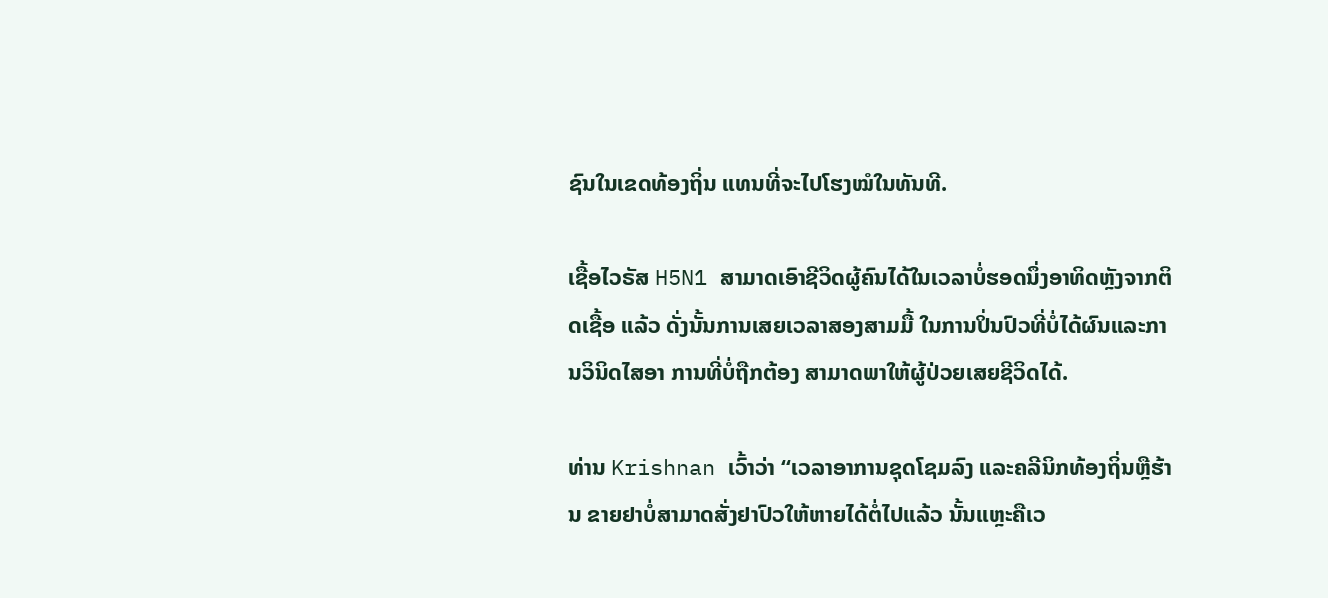ຊົນໃນເຂດທ້ອງຖິ່ນ ແທນທີ່ຈະໄປໂຮງໝໍໃນທັນທີ.

ເຊື້ອໄວຣັສ H5N1 ສາມາດເອົາຊີວິດຜູ້ຄົນໄດ້ໃນເວລາບໍ່ຮອດນຶ່ງອາທິດຫຼັງຈາກຕິດເຊື້ອ ແລ້ວ ດັ່ງນັ້ນການເສຍເວລາສອງສາມມື້ ໃນການປິ່ນປົວທີ່ບໍ່ໄດ້ຜົນແລະການວິນິດໄສອາ ການທີ່ບໍ່ຖືກຕ້ອງ ສາມາດພາໃຫ້ຜູ້ປ່ວຍເສຍຊີວິດໄດ້.

ທ່ານ Krishnan ເວົ້າວ່າ “ເວລາອາການຊຸດໂຊມລົງ ແລະຄລີນິກທ້ອງຖິ່ນຫຼືຮ້ານ ຂາຍຢາບໍ່ສາມາດສັ່ງຢາປົວໃຫ້ຫາຍໄດ້ຕໍ່ໄປແລ້ວ ນັ້ນແຫຼະຄືເວ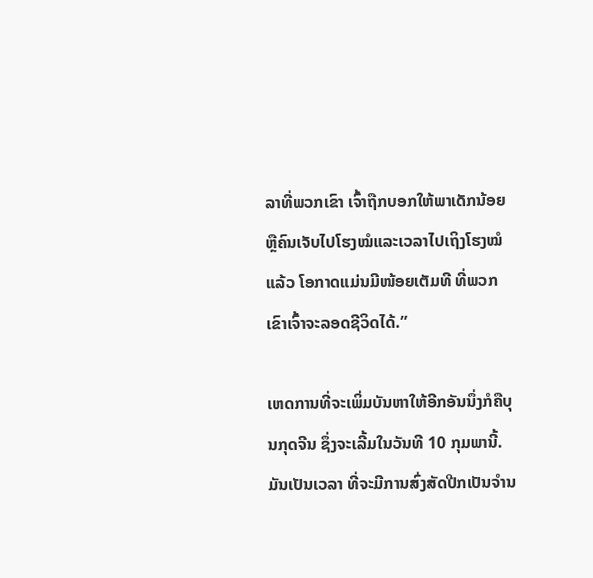ລາທີ່ພວກເຂົາ ເຈົ້າຖືກບອກໃຫ້ພາເດັກນ້ອຍຫຼືຄົນເຈັບໄປໂຮງໝໍແລະເວລາໄປເຖິງໂຮງໝໍແລ້ວ ໂອກາດແມ່ນມີໜ້ອຍເຕັມທີ ທີ່ພວກເຂົາເຈົ້າຈະລອດຊີວິດໄດ້.”

ເຫດການທີ່ຈະເພິ່ມບັນຫາໃຫ້ອີກອັນນຶ່ງກໍຄືບຸນກຸດຈີນ ຊຶ່ງຈະເລີ້ມໃນວັນທີ 10 ກຸມພານີ້. ມັນເປັນເວລາ ທີ່ຈະມີການສົ່ງສັດປີກເປັນຈຳນ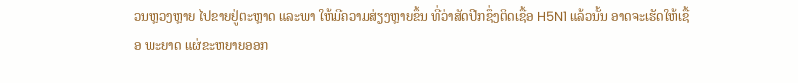ວນຫຼວງຫຼາຍ ໄປຂາຍຢູ່ຕະຫຼາດ ແລະພາ ໃຫ້ມີຄວາມສ່ຽງຫຼາຍຂຶ້ນ ທີ່ວ່າສັດປີກຊຶ່ງຕິດເຊື້ອ H5N1 ແລ້ວນັ້ນ ອາດຈະເຮັດໃຫ້ເຊື້ອ ພະຍາດ ແຜ່ຂະຫຍາຍອອກ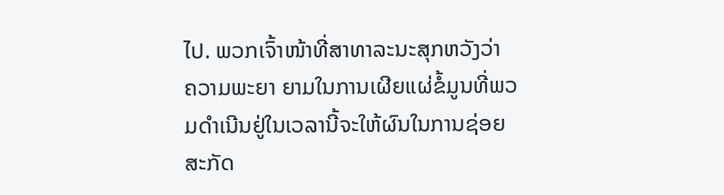ໄປ. ພວກເຈົ້າໜ້າທີ່ສາທາລະນະສຸກຫວັງວ່າ ຄວາມພະຍາ ຍາມໃນການເຜີຍແຜ່ຂໍ້ມູນທີ່ພວມດຳເນີນຢູ່ໃນເວລານີ້ຈະໃຫ້ຜົນໃນການຊ່ອຍສະກັດ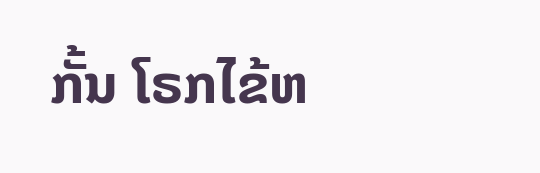ກັ້ນ ໂຣກໄຂ້ຫ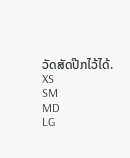ວັດສັດປີກໄວ້ໄດ້.
XS
SM
MD
LG